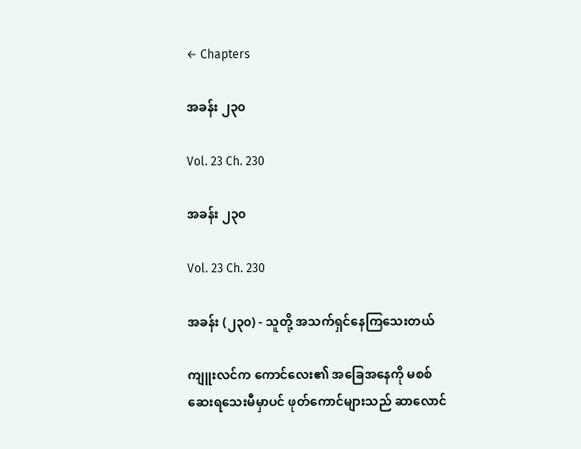← Chapters

အခန်း ၂၃၀

Vol. 23 Ch. 230

အခန်း ၂၃၀

Vol. 23 Ch. 230

အခန်း (၂၃၀) - သူတို့ အသက်ရှင်နေကြသေးတယ်

ကျူးလင်က ကောင်လေး၏ အခြေအနေကို မစစ်ဆေးရသေးမီမှာပင် ဖုတ်ကောင်များသည် ဆာလောင်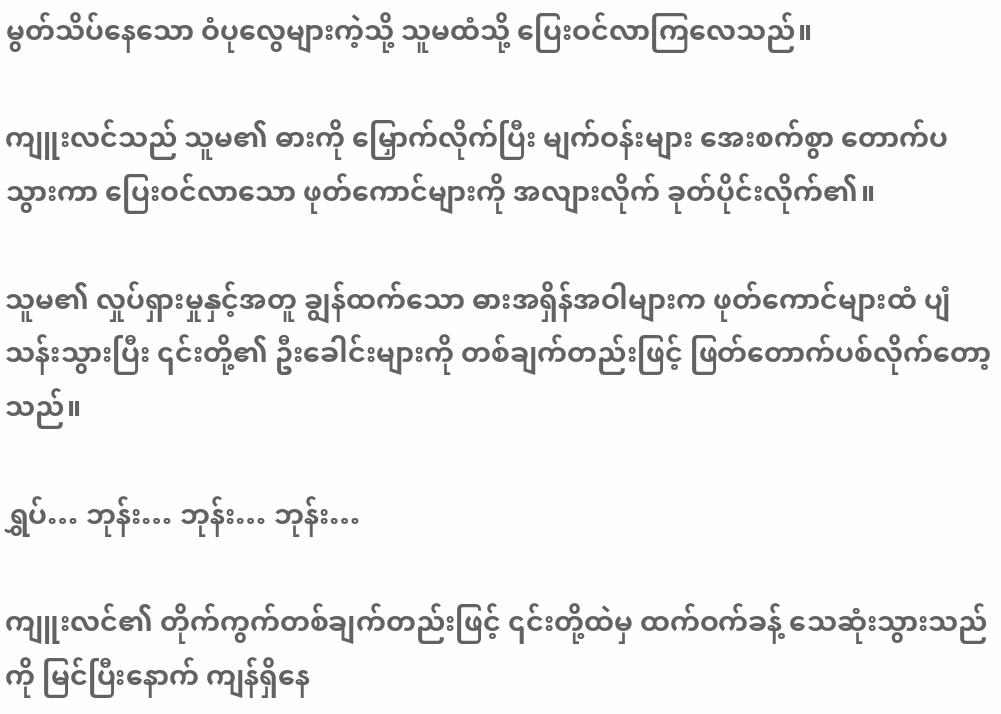မွတ်သိပ်နေသော ဝံပုလွေများကဲ့သို့ သူမထံသို့ ပြေးဝင်လာကြလေသည်။

ကျူးလင်သည် သူမ၏ ဓားကို မြှောက်လိုက်ပြီး မျက်ဝန်းများ အေးစက်စွာ တောက်ပသွားကာ ပြေးဝင်လာသော ဖုတ်ကောင်များကို အလျားလိုက် ခုတ်ပိုင်းလိုက်၏။

သူမ၏ လှုပ်ရှားမှုနှင့်အတူ ချွန်ထက်သော ဓားအရှိန်အဝါများက ဖုတ်ကောင်များထံ ပျံသန်းသွားပြီး ၎င်းတို့၏ ဦးခေါင်းများကို တစ်ချက်တည်းဖြင့် ဖြတ်တောက်ပစ်လိုက်တော့သည်။

ရွှပ်… ဘုန်း… ဘုန်း… ဘုန်း…

ကျူးလင်၏ တိုက်ကွက်တစ်ချက်တည်းဖြင့် ၎င်းတို့ထဲမှ ထက်ဝက်ခန့် သေဆုံးသွားသည်ကို မြင်ပြီးနောက် ကျန်ရှိနေ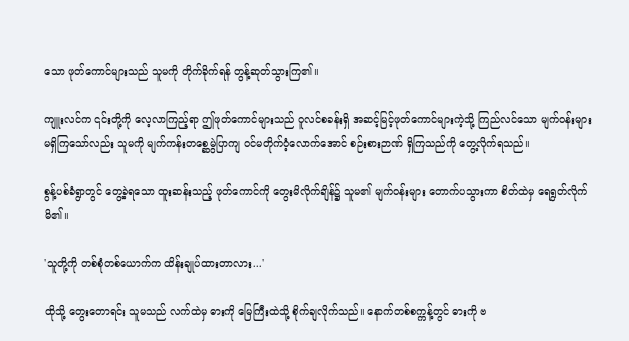သော ဖုတ်ကောင်များသည် သူမကို တိုက်ခိုက်ရန် တွန့်ဆုတ်သွားကြ၏။

ကျူးလင်က ၎င်းတို့ကို လေ့လာကြည့်ရာ ဤဖုတ်ကောင်များသည် ဝူလင်စခန်းရှိ အဆင့်မြင့်ဖုတ်ကောင်များကဲ့သို့ ကြည်လင်သော မျက်ဝန်းများ မရှိကြသော်လည်း သူမကို မျက်ကန်းတစ္ဆေမွဲပြာကျ ဝင်မတိုက်ဝံ့လောက်အောင် စဉ်းစားဉာဏ် ရှိကြသည်ကို တွေ့လိုက်ရသည်။

စွန့်ပစ်ခံရွာတွင် တွေ့ခဲ့ရသော ထူးဆန်းသည့် ဖုတ်ကောင်ကို တွေးမိလိုက်ချိန်၌ သူမ၏ မျက်ဝန်းများ တောက်ပသွားကာ စိတ်ထဲမှ ရေရွတ်လိုက်မိ၏။

'သူတို့ကို တစ်စုံတစ်ယောက်က ထိန်းချုပ်ထားတာလား...'

ထိုသို့ တွေးတောရင်း သူမသည် လက်ထဲမှ ဓားကို မြေကြီးထဲသို့ စိုက်ချလိုက်သည်။ နောက်တစ်စက္ကန့်တွင် ဓားကို ဗ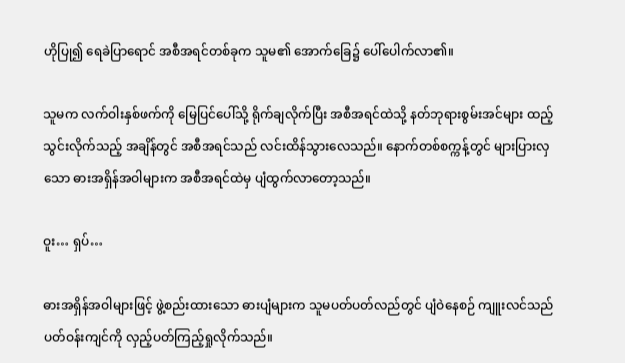ဟိုပြု၍ ရေခဲပြာရောင် အစီအရင်တစ်ခုက သူမ၏ အောက်ခြေ၌ ပေါ်ပေါက်လာ၏။

သူမက လက်ဝါးနှစ်ဖက်ကို မြေပြင်ပေါ်သို့ ရိုက်ချလိုက်ပြီး အစီအရင်ထဲသို့ နတ်ဘုရားစွမ်းအင်များ ထည့်သွင်းလိုက်သည့် အချိန်တွင် အစီအရင်သည် လင်းထိန်သွားလေသည်။ နောက်တစ်စက္ကန့်တွင် များပြားလှသော ဓားအရှိန်အဝါများက အစီအရင်ထဲမှ ပျံထွက်လာတော့သည်။

ဝူး… ရှပ်…

ဓားအရှိန်အဝါများဖြင့် ဖွဲ့စည်းထားသော ဓားပျံများက သူမပတ်ပတ်လည်တွင် ပျံဝဲနေစဉ် ကျူးလင်သည် ပတ်ဝန်းကျင်ကို လှည့်ပတ်ကြည့်ရှုလိုက်သည်။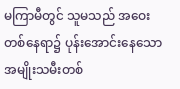မကြာမီတွင် သူမသည် အဝေးတစ်နေရာ၌ ပုန်းအောင်းနေသော အမျိုးသမီးတစ်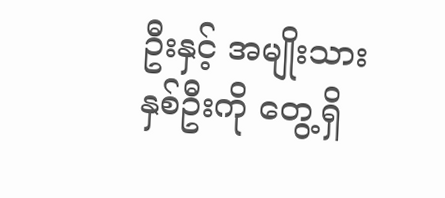ဦးနှင့် အမျိုးသားနှစ်ဦးကို တွေ့ရှိ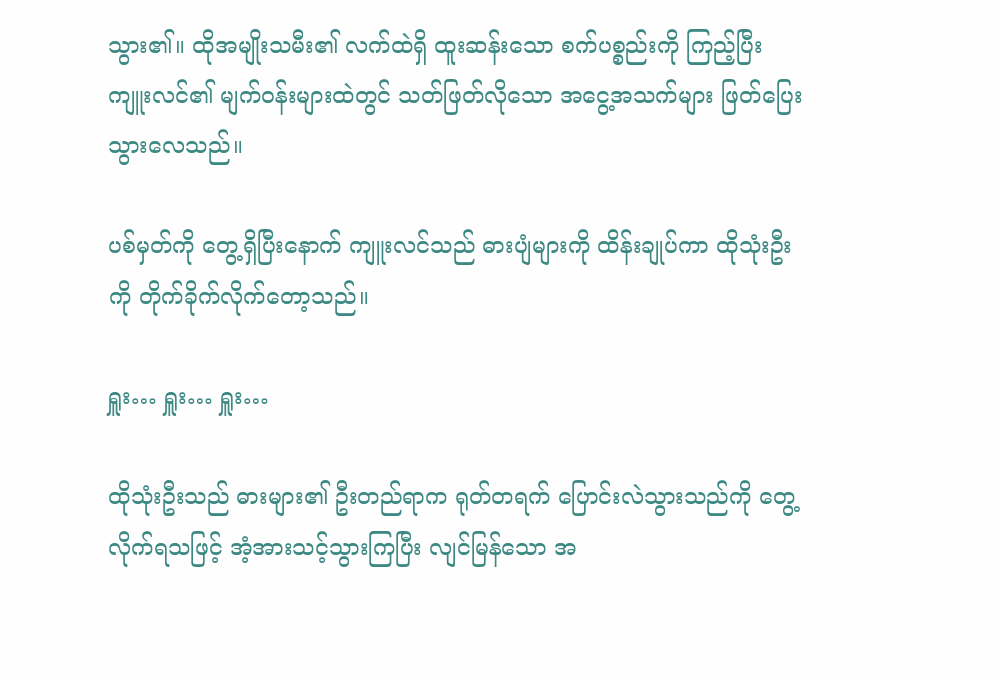သွား၏။ ထိုအမျိုးသမီး၏ လက်ထဲရှိ ထူးဆန်းသော စက်ပစ္စည်းကို ကြည့်ပြီး ကျူးလင်၏ မျက်ဝန်းများထဲတွင် သတ်ဖြတ်လိုသော အငွေ့အသက်များ ဖြတ်ပြေးသွားလေသည်။

ပစ်မှတ်ကို တွေ့ရှိပြီးနောက် ကျူးလင်သည် ဓားပျံများကို ထိန်းချုပ်ကာ ထိုသုံးဦးကို တိုက်ခိုက်လိုက်တော့သည်။

ရှူး… ရှူး… ရှူး…

ထိုသုံးဦးသည် ဓားများ၏ ဦးတည်ရာက ရုတ်တရက် ပြောင်းလဲသွားသည်ကို တွေ့လိုက်ရသဖြင့် အံ့အားသင့်သွားကြပြီး လျင်မြန်သော အ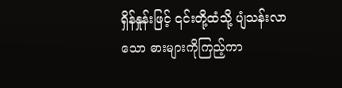ရှိန်နှုန်းဖြင့် ၎င်းတို့ထံသို့ ပျံသန်းလာသော ဓားများကိုကြည့်ကာ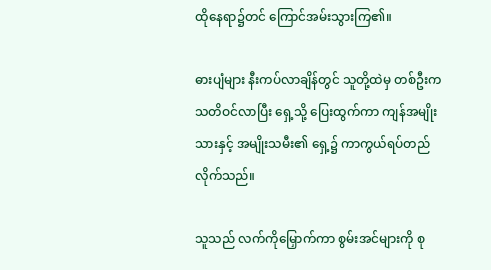ထိုနေရာ၌တင် ကြောင်အမ်းသွားကြ၏။

ဓားပျံများ နီးကပ်လာချိန်တွင် သူတို့ထဲမှ တစ်ဦးက သတိဝင်လာပြီး ရှေ့သို့ ပြေးထွက်ကာ ကျန်အမျိုးသားနှင့် အမျိုးသမီး၏ ရှေ့၌ ကာကွယ်ရပ်တည်လိုက်သည်။

သူသည် လက်ကိုမြှောက်ကာ စွမ်းအင်များကို စု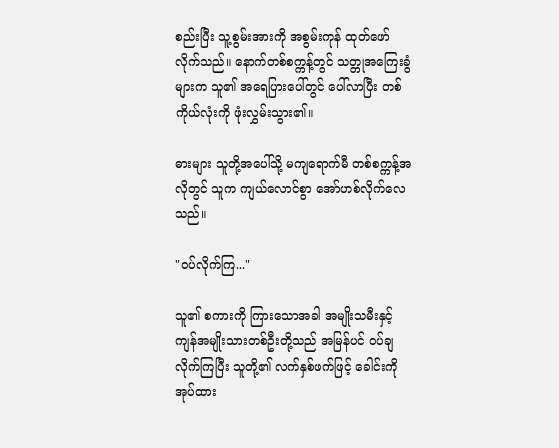စည်းပြီး သူ့စွမ်းအားကို အစွမ်းကုန် ထုတ်ဖော်လိုက်သည်။ နောက်တစ်စက္ကန့်တွင် သတ္တုအကြေးခွံများက သူ၏ အရေပြားပေါ်တွင် ပေါ်လာပြီး တစ်ကိုယ်လုံးကို ဖုံးလွှမ်းသွား၏။

ဓားများ သူတို့အပေါ်သို့ မကျရောက်မီ တစ်စက္ကန့်အလိုတွင် သူက ကျယ်လောင်စွာ အော်ဟစ်လိုက်လေသည်။

"ဝပ်လိုက်ကြ..."

သူ၏ စကားကို ကြားသောအခါ အမျိုးသမီးနှင့် ကျန်အမျိုးသားတစ်ဦးတို့သည် အမြန်ပင် ဝပ်ချလိုက်ကြပြီး သူတို့၏ လက်နှစ်ဖက်ဖြင့် ခေါင်းကို အုပ်ထား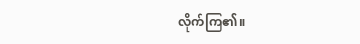လိုက်ကြ၏။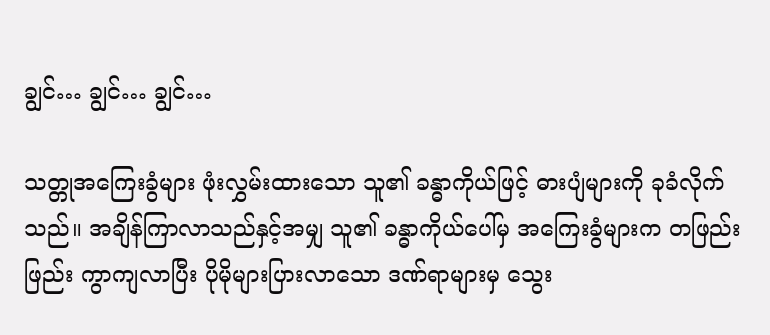ချွင်… ချွင်… ချွင်…

သတ္တုအကြေးခွံများ ဖုံးလွှမ်းထားသော သူ၏ ခန္ဓာကိုယ်ဖြင့် ဓားပျံများကို ခုခံလိုက်သည်။ အချိန်ကြာလာသည်နှင့်အမျှ သူ၏ ခန္ဓာကိုယ်ပေါ်မှ အကြေးခွံများက တဖြည်းဖြည်း ကွာကျလာပြီး ပိုမိုများပြားလာသော ဒဏ်ရာများမှ သွေး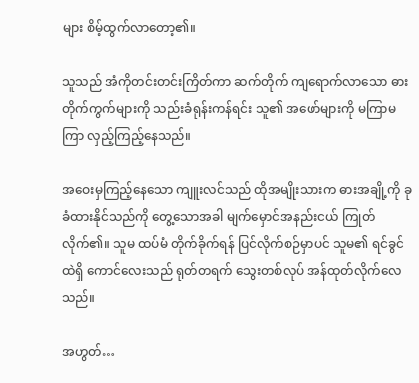များ စိမ့်ထွက်လာတော့၏။

သူသည် အံကိုတင်းတင်းကြိတ်ကာ ဆက်တိုက် ကျရောက်လာသော ဓားတိုက်ကွက်များကို သည်းခံရုန်းကန်ရင်း သူ၏ အဖော်များကို မကြာမကြာ လှည့်ကြည့်နေသည်။

အဝေးမှကြည့်နေသော ကျူးလင်သည် ထိုအမျိုးသားက ဓားအချို့ကို ခုခံထားနိုင်သည်ကို တွေ့သောအခါ မျက်မှောင်အနည်းငယ် ကြုတ်လိုက်၏။ သူမ ထပ်မံ တိုက်ခိုက်ရန် ပြင်လိုက်စဉ်မှာပင် သူမ၏ ရင်ခွင်ထဲရှိ ကောင်လေးသည် ရုတ်တရက် သွေးတစ်လုပ် အန်ထုတ်လိုက်လေသည်။

အဟွတ်…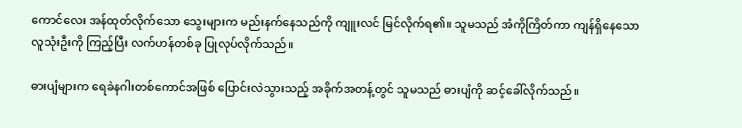ကောင်လေး အန်ထုတ်လိုက်သော သွေးများက မည်းနက်နေသည်ကို ကျူးလင် မြင်လိုက်ရ၏။ သူမသည် အံကိုကြိတ်ကာ ကျန်ရှိနေသော လူသုံးဦးကို ကြည့်ပြီး လက်ဟန်တစ်ခု ပြုလုပ်လိုက်သည်။

ဓားပျံများက ရေခဲနဂါးတစ်ကောင်အဖြစ် ပြောင်းလဲသွားသည့် အခိုက်အတန့်တွင် သူမသည် ဓားပျံကို ဆင့်ခေါ်လိုက်သည်။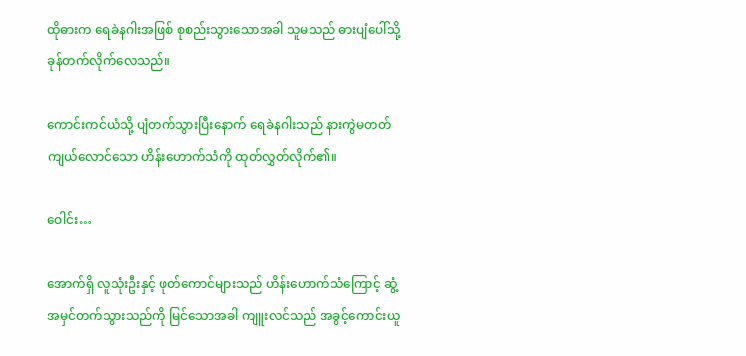ထိုဓားက ရေခဲနဂါးအဖြစ် စုစည်းသွားသောအခါ သူမသည် ဓားပျံပေါ်သို့ ခုန်တက်လိုက်လေသည်။

ကောင်းကင်ယံသို့ ပျံတက်သွားပြီးနောက် ရေခဲနဂါးသည် နားကွဲမတတ် ကျယ်လောင်သော ဟိန်းဟောက်သံကို ထုတ်လွှတ်လိုက်၏။

ဝေါင်း…

အောက်ရှိ လူသုံးဦးနှင့် ဖုတ်ကောင်များသည် ဟိန်းဟောက်သံကြောင့် ဆွံ့အမှင်တက်သွားသည်ကို မြင်သောအခါ ကျူးလင်သည် အခွင့်ကောင်းယူ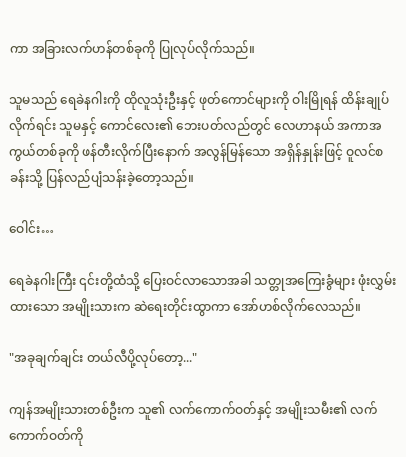ကာ အခြားလက်ဟန်တစ်ခုကို ပြုလုပ်လိုက်သည်။

သူမသည် ရေခဲနဂါးကို ထိုလူသုံးဦးနှင့် ဖုတ်ကောင်များကို ဝါးမြိုရန် ထိန်းချုပ်လိုက်ရင်း သူမနှင့် ကောင်လေး၏ ဘေးပတ်လည်တွင် လေဟာနယ် အကာအကွယ်တစ်ခုကို ဖန်တီးလိုက်ပြီးနောက် အလွန်မြန်သော အရှိန်နှုန်းဖြင့် ဝူလင်စခန်းသို့ ပြန်လည်ပျံသန်းခဲ့တော့သည်။

ဝေါင်း…

ရေခဲနဂါးကြီး ၎င်းတို့ထံသို့ ပြေးဝင်လာသောအခါ သတ္တုအကြေးခွံများ ဖုံးလွှမ်းထားသော အမျိုးသားက ဆဲရေးတိုင်းထွာကာ အော်ဟစ်လိုက်လေသည်။

"အခုချက်ချင်း တယ်လီပို့လုပ်တော့..."

ကျန်အမျိုးသားတစ်ဦးက သူ၏ လက်ကောက်ဝတ်နှင့် အမျိုးသမီး၏ လက်ကောက်ဝတ်ကို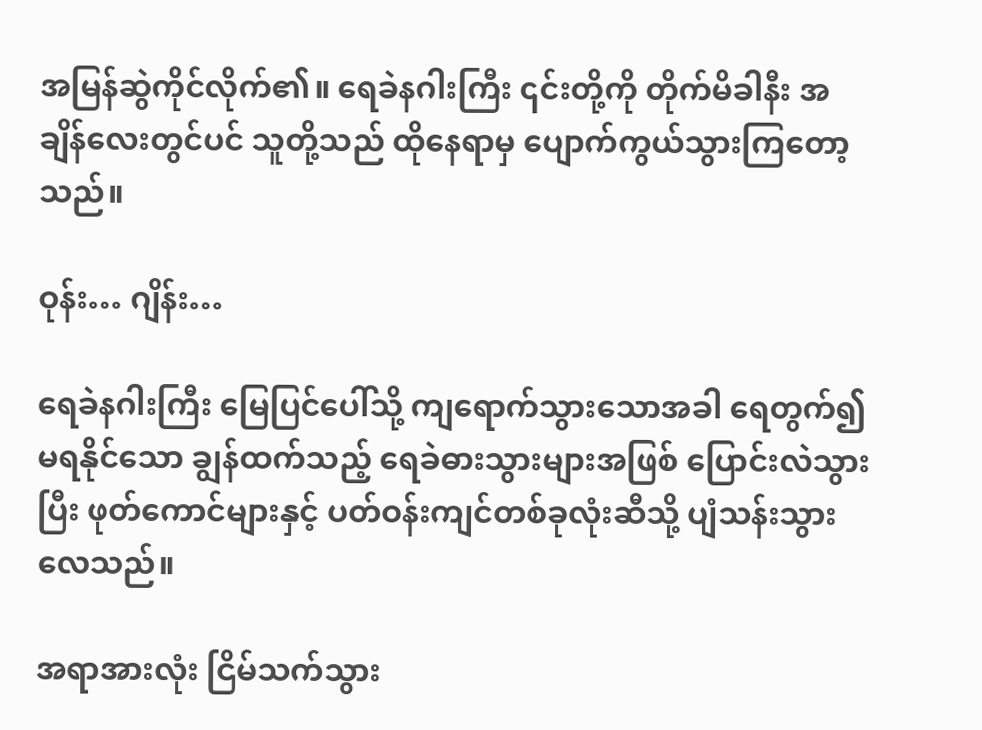အမြန်ဆွဲကိုင်လိုက်၏။ ရေခဲနဂါးကြီး ၎င်းတို့ကို တိုက်မိခါနီး အချိန်လေးတွင်ပင် သူတို့သည် ထိုနေရာမှ ပျောက်ကွယ်သွားကြတော့သည်။

ဝုန်း… ဂျိန်း…

ရေခဲနဂါးကြီး မြေပြင်ပေါ်သို့ ကျရောက်သွားသောအခါ ရေတွက်၍မရနိုင်သော ချွန်ထက်သည့် ရေခဲဓားသွားများအဖြစ် ပြောင်းလဲသွားပြီး ဖုတ်ကောင်များနှင့် ပတ်ဝန်းကျင်တစ်ခုလုံးဆီသို့ ပျံသန်းသွားလေသည်။

အရာအားလုံး ငြိမ်သက်သွား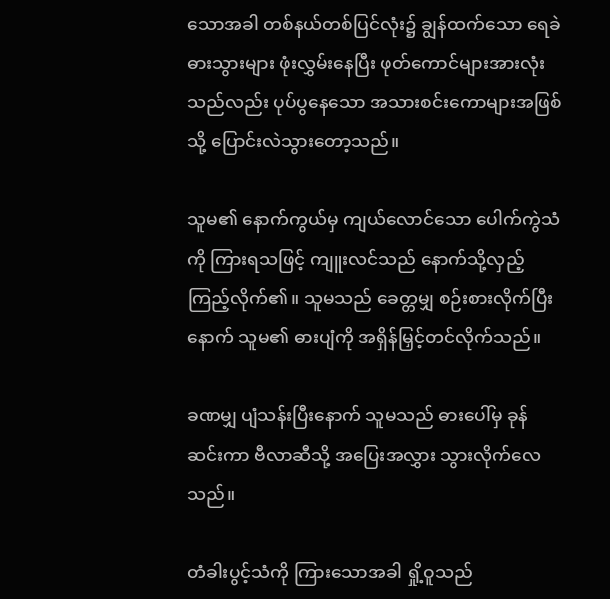သောအခါ တစ်နယ်တစ်ပြင်လုံး၌ ချွန်ထက်သော ရေခဲဓားသွားများ ဖုံးလွှမ်းနေပြီး ဖုတ်ကောင်များအားလုံးသည်လည်း ပုပ်ပွနေသော အသားစင်းကောများအဖြစ်သို့ ပြောင်းလဲသွားတော့သည်။

သူမ၏ နောက်ကွယ်မှ ကျယ်လောင်သော ပေါက်ကွဲသံကို ကြားရသဖြင့် ကျူးလင်သည် နောက်သို့လှည့်ကြည့်လိုက်၏။ သူမသည် ခေတ္တမျှ စဉ်းစားလိုက်ပြီးနောက် သူမ၏ ဓားပျံကို အရှိန်မြှင့်တင်လိုက်သည်။

ခဏမျှ ပျံသန်းပြီးနောက် သူမသည် ဓားပေါ်မှ ခုန်ဆင်းကာ ဗီလာဆီသို့ အပြေးအလွှား သွားလိုက်လေသည်။

တံခါးပွင့်သံကို ကြားသောအခါ ရှို့ဝူသည်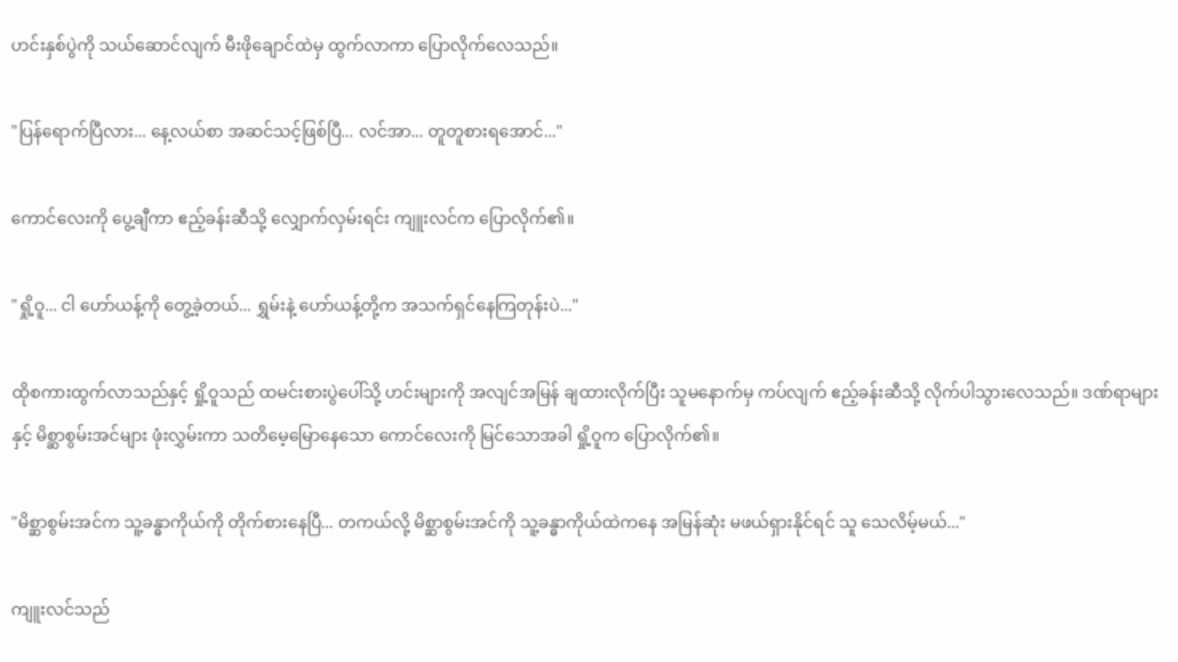ဟင်းနှစ်ပွဲကို သယ်ဆောင်လျက် မီးဖိုချောင်ထဲမှ ထွက်လာကာ ပြောလိုက်လေသည်။

"ပြန်ရောက်ပြီလား... နေ့လယ်စာ အဆင်သင့်ဖြစ်ပြီ... လင်အာ... တူတူစားရအောင်..."

ကောင်လေးကို ပွေ့ချီကာ ဧည့်ခန်းဆီသို့ လျှောက်လှမ်းရင်း ကျူးလင်က ပြောလိုက်၏။

"ရှို့ဝူ... ငါ ဟော်ယန့်ကို တွေ့ခဲ့တယ်... ရွှမ်းနဲ့ ဟော်ယန့်တို့က အသက်ရှင်နေကြတုန်းပဲ..."

ထိုစကားထွက်လာသည်နှင့် ရှို့ဝူသည် ထမင်းစားပွဲပေါ်သို့ ဟင်းများကို အလျင်အမြန် ချထားလိုက်ပြီး သူမနောက်မှ ကပ်လျက် ဧည့်ခန်းဆီသို့ လိုက်ပါသွားလေသည်။ ဒဏ်ရာများနှင့် မိစ္ဆာစွမ်းအင်များ ဖုံးလွှမ်းကာ သတိမေ့မြောနေသော ကောင်လေးကို မြင်သောအခါ ရှို့ဝူက ပြောလိုက်၏။

"မိစ္ဆာစွမ်းအင်က သူ့ခန္ဓာကိုယ်ကို တိုက်စားနေပြီ... တကယ်လို့ မိစ္ဆာစွမ်းအင်ကို သူ့ခန္ဓာကိုယ်ထဲကနေ အမြန်ဆုံး မဖယ်ရှားနိုင်ရင် သူ သေလိမ့်မယ်..."

ကျူးလင်သည်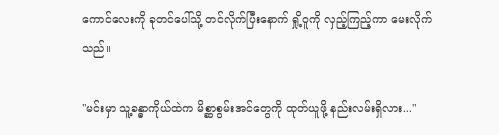ကောင်လေးကို ခုတင်ပေါ်သို့ တင်လိုက်ပြီးနောက် ရှို့ဝူကို လှည့်ကြည့်ကာ မေးလိုက်သည်။

"မင်းမှာ သူ့ခန္ဓာကိုယ်ထဲက မိစ္ဆာစွမ်းအင်တွေကို ထုတ်ယူဖို့ နည်းလမ်းရှိလား..."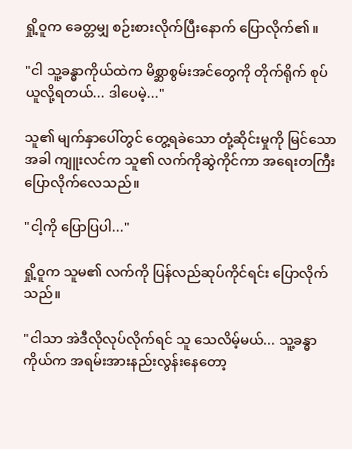ရှို့ဝူက ခေတ္တမျှ စဉ်းစားလိုက်ပြီးနောက် ပြောလိုက်၏။

"ငါ သူ့ခန္ဓာကိုယ်ထဲက မိစ္ဆာစွမ်းအင်တွေကို တိုက်ရိုက် စုပ်ယူလို့ရတယ်... ဒါပေမဲ့..."

သူ၏ မျက်နှာပေါ်တွင် တွေ့ရခဲသော တုံ့ဆိုင်းမှုကို မြင်သောအခါ ကျူးလင်က သူ၏ လက်ကိုဆွဲကိုင်ကာ အရေးတကြီး ပြောလိုက်လေသည်။

"ငါ့ကို ပြောပြပါ..."

ရှို့ဝူက သူမ၏ လက်ကို ပြန်လည်ဆုပ်ကိုင်ရင်း ပြောလိုက်သည်။

"ငါသာ အဲဒီလိုလုပ်လိုက်ရင် သူ သေလိမ့်မယ်... သူ့ခန္ဓာကိုယ်က အရမ်းအားနည်းလွန်းနေတော့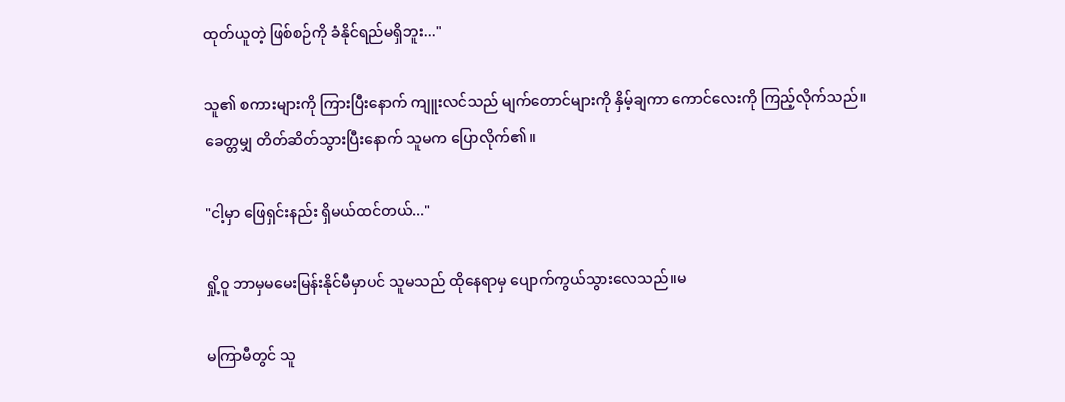ထုတ်ယူတဲ့ ဖြစ်စဉ်ကို ခံနိုင်ရည်မရှိဘူး..."

သူ၏ စကားများကို ကြားပြီးနောက် ကျူးလင်သည် မျက်တောင်များကို နှိမ့်ချကာ ကောင်လေးကို ကြည့်လိုက်သည်။ ခေတ္တမျှ တိတ်ဆိတ်သွားပြီးနောက် သူမက ပြောလိုက်၏။

"ငါ့မှာ ဖြေရှင်းနည်း ရှိမယ်ထင်တယ်..."

ရှို့ဝူ ဘာမှမမေးမြန်းနိုင်မီမှာပင် သူမသည် ထိုနေရာမှ ပျောက်ကွယ်သွားလေသည်။မ

မကြာမီတွင် သူ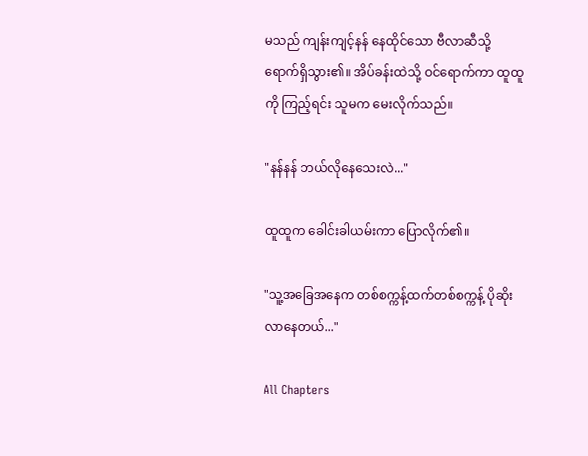မသည် ကျန်းကျင့်နန် နေထိုင်သော ဗီလာဆီသို့ ရောက်ရှိသွား၏။ အိပ်ခန်းထဲသို့ ဝင်ရောက်ကာ ထူထူကို ကြည့်ရင်း သူမက မေးလိုက်သည်။

"နန်နန် ဘယ်လိုနေသေးလဲ..."

ထူထူက ခေါင်းခါယမ်းကာ ပြောလိုက်၏။

"သူ့အခြေအနေက တစ်စက္ကန့်ထက်တစ်စက္ကန့် ပိုဆိုးလာနေတယ်..."

All Chapters